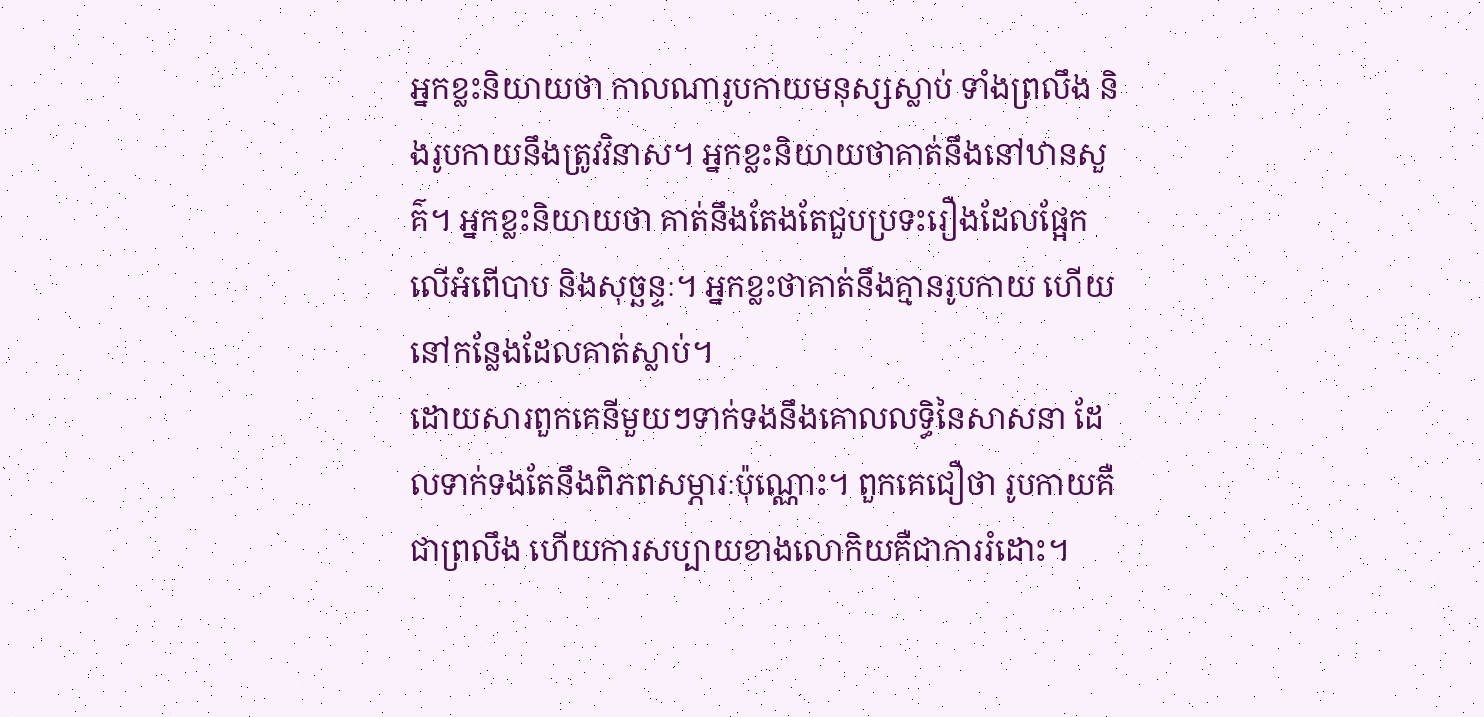អ្នកខ្លះនិយាយថា កាលណារូបកាយមនុស្សស្លាប់ ទាំងព្រលឹង និងរូបកាយនឹងត្រូវវិនាស។ អ្នកខ្លះនិយាយថាគាត់នឹងនៅឋានសួគ៌។ អ្នកខ្លះនិយាយថា គាត់នឹងតែងតែជួបប្រទះរឿងដែលផ្អែកលើអំពើបាប និងសុច្ឆន្ទៈ។ អ្នកខ្លះថាគាត់នឹងគ្មានរូបកាយ ហើយនៅកន្លែងដែលគាត់ស្លាប់។
ដោយសារពួកគេនីមួយៗទាក់ទងនឹងគោលលទ្ធិនៃសាសនា ដែលទាក់ទងតែនឹងពិភពសម្ភារៈប៉ុណ្ណោះ។ ពួកគេជឿថា រូបកាយគឺជាព្រលឹង ហើយការសប្បាយខាងលោកិយគឺជាការរំដោះ។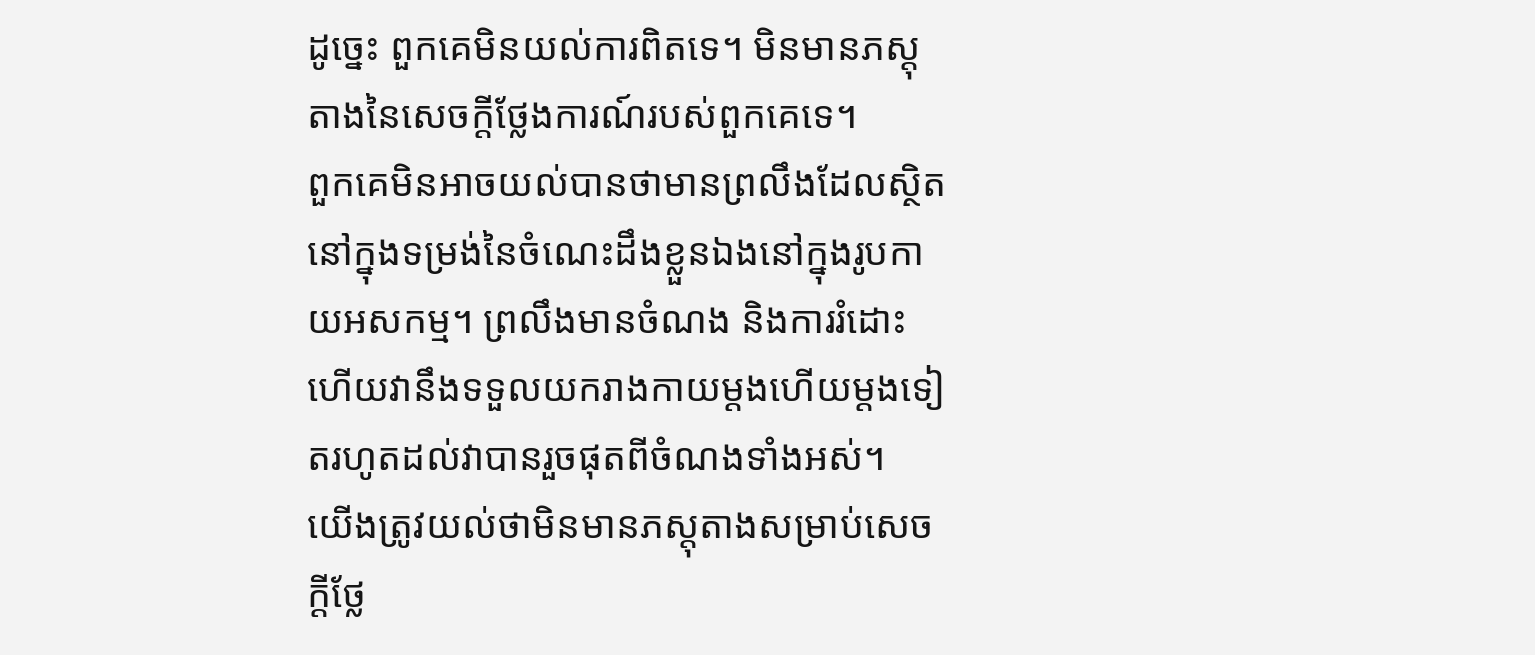ដូច្នេះ ពួកគេមិនយល់ការពិតទេ។ មិនមានភស្តុតាងនៃសេចក្តីថ្លែងការណ៍របស់ពួកគេទេ។
ពួកគេមិនអាចយល់បានថាមានព្រលឹងដែលស្ថិតនៅក្នុងទម្រង់នៃចំណេះដឹងខ្លួនឯងនៅក្នុងរូបកាយអសកម្ម។ ព្រលឹងមានចំណង និងការរំដោះ ហើយវានឹងទទួលយករាងកាយម្តងហើយម្តងទៀតរហូតដល់វាបានរួចផុតពីចំណងទាំងអស់។
យើងត្រូវយល់ថាមិនមានភស្តុតាងសម្រាប់សេចក្តីថ្លែ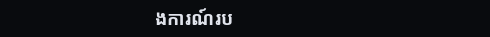ងការណ៍រប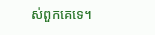ស់ពួកគេទេ។